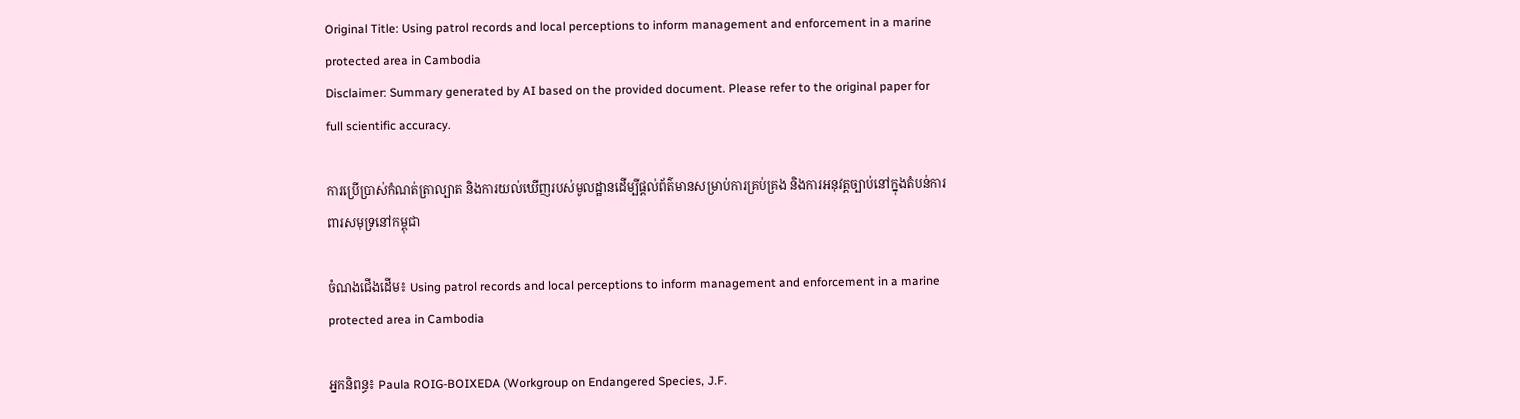Original Title: Using patrol records and local perceptions to inform management and enforcement in a marine protected area in Cambodia
Disclaimer: Summary generated by AI based on the provided document. Please refer to the original paper for full scientific accuracy.

ការប្រើប្រាស់កំណត់ត្រាល្បាត និងការយល់ឃើញរបស់មូលដ្ឋានដើម្បីផ្តល់ព័ត៌មានសម្រាប់ការគ្រប់គ្រង និងការអនុវត្តច្បាប់នៅក្នុងតំបន់ការពារសមុទ្រនៅកម្ពុជា

ចំណងជើងដើម៖ Using patrol records and local perceptions to inform management and enforcement in a marine protected area in Cambodia

អ្នកនិពន្ធ៖ Paula ROIG-BOIXEDA (Workgroup on Endangered Species, J.F.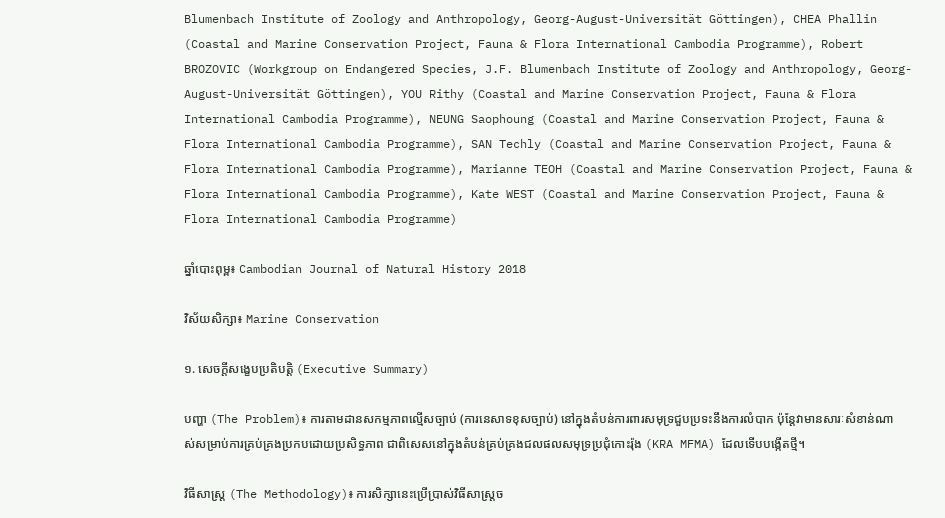Blumenbach Institute of Zoology and Anthropology, Georg-August-Universität Göttingen), CHEA Phallin (Coastal and Marine Conservation Project, Fauna & Flora International Cambodia Programme), Robert BROZOVIC (Workgroup on Endangered Species, J.F. Blumenbach Institute of Zoology and Anthropology, Georg-August-Universität Göttingen), YOU Rithy (Coastal and Marine Conservation Project, Fauna & Flora International Cambodia Programme), NEUNG Saophoung (Coastal and Marine Conservation Project, Fauna & Flora International Cambodia Programme), SAN Techly (Coastal and Marine Conservation Project, Fauna & Flora International Cambodia Programme), Marianne TEOH (Coastal and Marine Conservation Project, Fauna & Flora International Cambodia Programme), Kate WEST (Coastal and Marine Conservation Project, Fauna & Flora International Cambodia Programme)

ឆ្នាំបោះពុម្ព៖ Cambodian Journal of Natural History 2018

វិស័យសិក្សា៖ Marine Conservation

១. សេចក្តីសង្ខេបប្រតិបត្តិ (Executive Summary)

បញ្ហា (The Problem)៖ ការតាមដានសកម្មភាពល្មើសច្បាប់ (ការនេសាទខុសច្បាប់) នៅក្នុងតំបន់ការពារសមុទ្រជួបប្រទះនឹងការលំបាក ប៉ុន្តែវាមានសារៈសំខាន់ណាស់សម្រាប់ការគ្រប់គ្រងប្រកបដោយប្រសិទ្ធភាព ជាពិសេសនៅក្នុងតំបន់គ្រប់គ្រងជលផលសមុទ្រប្រជុំកោះរ៉ុង (KRA MFMA) ដែលទើបបង្កើតថ្មី។

វិធីសាស្ត្រ (The Methodology)៖ ការសិក្សានេះប្រើប្រាស់វិធីសាស្ត្រច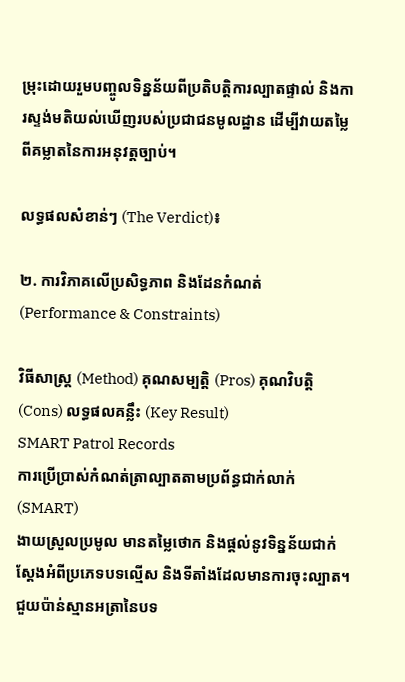ម្រុះដោយរួមបញ្ចូលទិន្នន័យពីប្រតិបត្តិការល្បាតផ្ទាល់ និងការស្ទង់មតិយល់ឃើញរបស់ប្រជាជនមូលដ្ឋាន ដើម្បីវាយតម្លៃពីគម្លាតនៃការអនុវត្តច្បាប់។

លទ្ធផលសំខាន់ៗ (The Verdict)៖

២. ការវិភាគលើប្រសិទ្ធភាព និងដែនកំណត់ (Performance & Constraints)

វិធីសាស្ត្រ (Method) គុណសម្បត្តិ (Pros) គុណវិបត្តិ (Cons) លទ្ធផលគន្លឹះ (Key Result)
SMART Patrol Records
ការប្រើប្រាស់កំណត់ត្រាល្បាតតាមប្រព័ន្ធជាក់លាក់ (SMART)
ងាយស្រួលប្រមូល មានតម្លៃថោក និងផ្តល់នូវទិន្នន័យជាក់ស្តែងអំពីប្រភេទបទល្មើស និងទីតាំងដែលមានការចុះល្បាត។ ជួយប៉ាន់ស្មានអត្រានៃបទ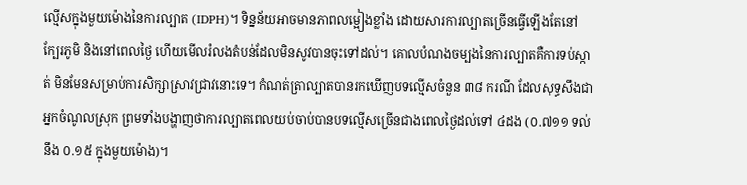ល្មើសក្នុងមួយម៉ោងនៃការល្បាត (IDPH)។ ទិន្នន័យអាចមានភាពលម្អៀងខ្លាំង ដោយសារការល្បាតច្រើនធ្វើឡើងតែនៅក្បែរភូមិ និងនៅពេលថ្ងៃ ហើយមើលរំលងតំបន់ដែលមិនសូវបានចុះទៅដល់។ គោលបំណងចម្បងនៃការល្បាតគឺការទប់ស្កាត់ មិនមែនសម្រាប់ការសិក្សាស្រាវជ្រាវនោះទេ។ កំណត់ត្រាល្បាតបានរកឃើញបទល្មើសចំនួន ៣៨ ករណី ដែលសុទ្ធសឹងជាអ្នកចំណូលស្រុក ព្រមទាំងបង្ហាញថាការល្បាតពេលយប់ចាប់បានបទល្មើសច្រើនជាងពេលថ្ងៃដល់ទៅ ៤ដង (០.៧១១ ទល់នឹង ០.១៥ ក្នុងមួយម៉ោង)។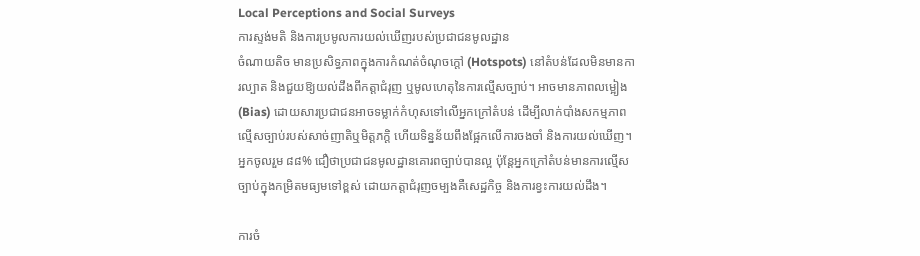Local Perceptions and Social Surveys
ការស្ទង់មតិ និងការប្រមូលការយល់ឃើញរបស់ប្រជាជនមូលដ្ឋាន
ចំណាយតិច មានប្រសិទ្ធភាពក្នុងការកំណត់ចំណុចក្តៅ (Hotspots) នៅតំបន់ដែលមិនមានការល្បាត និងជួយឱ្យយល់ដឹងពីកត្តាជំរុញ ឬមូលហេតុនៃការល្មើសច្បាប់។ អាចមានភាពលម្អៀង (Bias) ដោយសារប្រជាជនអាចទម្លាក់កំហុសទៅលើអ្នកក្រៅតំបន់ ដើម្បីលាក់បាំងសកម្មភាពល្មើសច្បាប់របស់សាច់ញាតិឬមិត្តភក្តិ ហើយទិន្នន័យពឹងផ្អែកលើការចងចាំ និងការយល់ឃើញ។ អ្នកចូលរួម ៨៨% ជឿថាប្រជាជនមូលដ្ឋានគោរពច្បាប់បានល្អ ប៉ុន្តែអ្នកក្រៅតំបន់មានការល្មើសច្បាប់ក្នុងកម្រិតមធ្យមទៅខ្ពស់ ដោយកត្តាជំរុញចម្បងគឺសេដ្ឋកិច្ច និងការខ្វះការយល់ដឹង។

ការចំ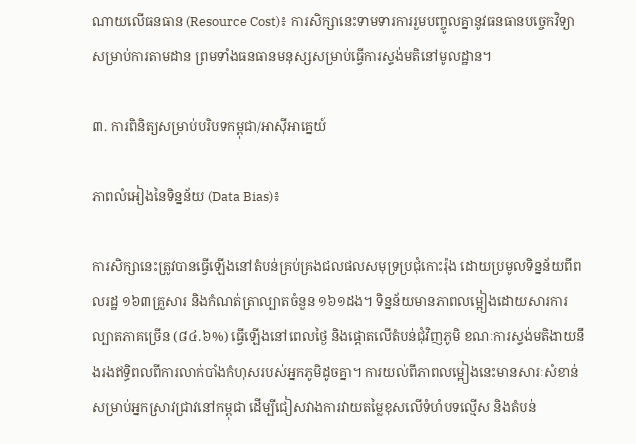ណាយលើធនធាន (Resource Cost)៖ ការសិក្សានេះទាមទារការរួមបញ្ចូលគ្នានូវធនធានបច្ចេកវិទ្យាសម្រាប់ការតាមដាន ព្រមទាំងធនធានមនុស្សសម្រាប់ធ្វើការស្ទង់មតិនៅមូលដ្ឋាន។

៣. ការពិនិត្យសម្រាប់បរិបទកម្ពុជា/អាស៊ីអាគ្នេយ៍

ភាពលំអៀងនៃទិន្នន័យ (Data Bias)៖

ការសិក្សានេះត្រូវបានធ្វើឡើងនៅតំបន់គ្រប់គ្រងជលផលសមុទ្រប្រជុំកោះរ៉ុង ដោយប្រមូលទិន្នន័យពីពលរដ្ឋ ១៦៣គ្រួសារ និងកំណត់ត្រាល្បាតចំនួន ១៦១ដង។ ទិន្នន័យមានភាពលម្អៀងដោយសារការល្បាតភាគច្រើន (៨៤.៦%) ធ្វើឡើងនៅពេលថ្ងៃ និងផ្តោតលើតំបន់ជុំវិញភូមិ ខណៈការស្ទង់មតិងាយនឹងរងឥទ្ធិពលពីការលាក់បាំងកំហុសរបស់អ្នកភូមិដូចគ្នា។ ការយល់ពីភាពលម្អៀងនេះមានសារៈសំខាន់សម្រាប់អ្នកស្រាវជ្រាវនៅកម្ពុជា ដើម្បីជៀសវាងការវាយតម្លៃខុសលើទំហំបទល្មើស និងតំបន់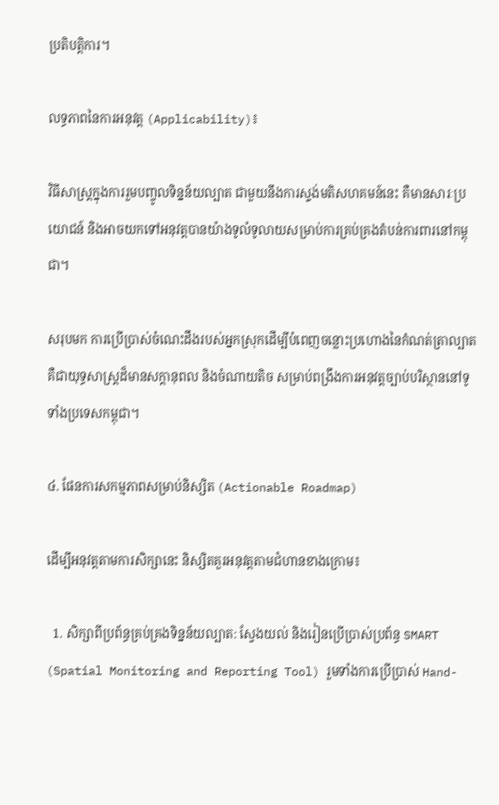ប្រតិបត្តិការ។

លទ្ធភាពនៃការអនុវត្ត (Applicability)៖

វិធីសាស្ត្រក្នុងការរួមបញ្ចូលទិន្នន័យល្បាត ជាមួយនឹងការស្ទង់មតិសហគមន៍នេះ គឺមានសារៈប្រយោជន៍ និងអាចយកទៅអនុវត្តបានយ៉ាងទូលំទូលាយសម្រាប់ការគ្រប់គ្រងតំបន់ការពារនៅកម្ពុជា។

សរុបមក ការប្រើប្រាស់ចំណេះដឹងរបស់អ្នកស្រុកដើម្បីបំពេញចន្លោះប្រហោងនៃកំណត់ត្រាល្បាត គឺជាយុទ្ធសាស្ត្រដ៏មានសក្តានុពល និងចំណាយតិច សម្រាប់ពង្រឹងការអនុវត្តច្បាប់បរិស្ថាននៅទូទាំងប្រទេសកម្ពុជា។

៤. ផែនការសកម្មភាពសម្រាប់និស្សិត (Actionable Roadmap)

ដើម្បីអនុវត្តតាមការសិក្សានេះ និស្សិតគួរអនុវត្តតាមជំហានខាងក្រោម៖

  1. សិក្សាពីប្រព័ន្ធគ្រប់គ្រងទិន្នន័យល្បាត: ស្វែងយល់ និងរៀនប្រើប្រាស់ប្រព័ន្ធ SMART (Spatial Monitoring and Reporting Tool) រួមទាំងការប្រើប្រាស់ Hand-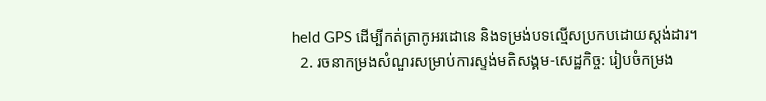held GPS ដើម្បីកត់ត្រាកូអរដោនេ និងទម្រង់បទល្មើសប្រកបដោយស្តង់ដារ។
  2. រចនាកម្រងសំណួរសម្រាប់ការស្ទង់មតិសង្គម-សេដ្ឋកិច្ច: រៀបចំកម្រង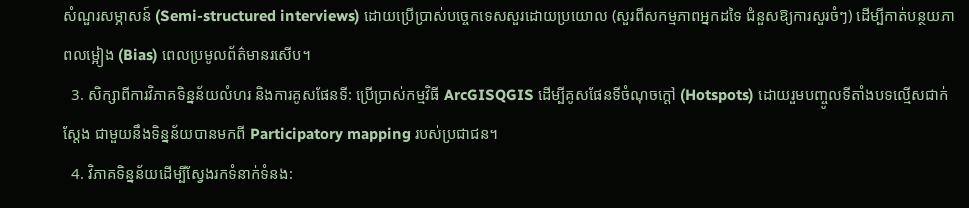សំណួរសម្ភាសន៍ (Semi-structured interviews) ដោយប្រើប្រាស់បច្ចេកទេសសួរដោយប្រយោល (សួរពីសកម្មភាពអ្នកដទៃ ជំនួសឱ្យការសួរចំៗ) ដើម្បីកាត់បន្ថយភាពលម្អៀង (Bias) ពេលប្រមូលព័ត៌មានរសើប។
  3. សិក្សាពីការវិភាគទិន្នន័យលំហរ និងការគូសផែនទី: ប្រើប្រាស់កម្មវិធី ArcGISQGIS ដើម្បីគូសផែនទីចំណុចក្តៅ (Hotspots) ដោយរួមបញ្ចូលទីតាំងបទល្មើសជាក់ស្តែង ជាមួយនឹងទិន្នន័យបានមកពី Participatory mapping របស់ប្រជាជន។
  4. វិភាគទិន្នន័យដើម្បីស្វែងរកទំនាក់ទំនង: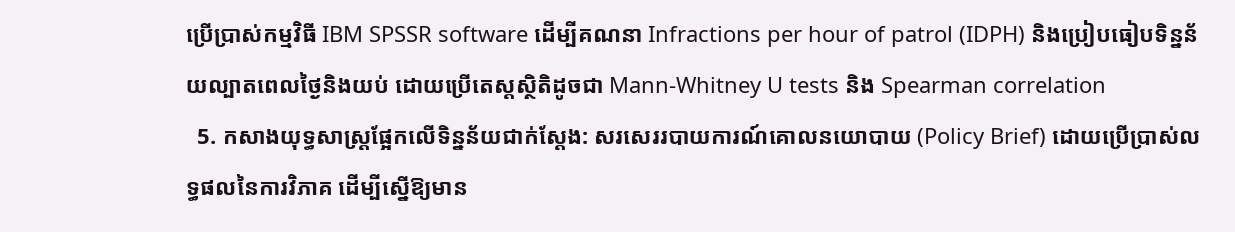ប្រើប្រាស់កម្មវិធី IBM SPSSR software ដើម្បីគណនា Infractions per hour of patrol (IDPH) និងប្រៀបធៀបទិន្នន័យល្បាតពេលថ្ងៃនិងយប់ ដោយប្រើតេស្តស្ថិតិដូចជា Mann-Whitney U tests និង Spearman correlation
  5. កសាងយុទ្ធសាស្ត្រផ្អែកលើទិន្នន័យជាក់ស្តែង: សរសេររបាយការណ៍គោលនយោបាយ (Policy Brief) ដោយប្រើប្រាស់លទ្ធផលនៃការវិភាគ ដើម្បីស្នើឱ្យមាន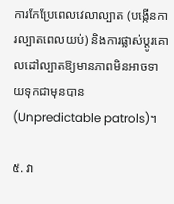ការកែប្រែពេលវេលាល្បាត (បង្កើនការល្បាតពេលយប់) និងការផ្លាស់ប្តូរគោលដៅល្បាតឱ្យមានភាពមិនអាចទាយទុកជាមុនបាន (Unpredictable patrols)។

៥. វា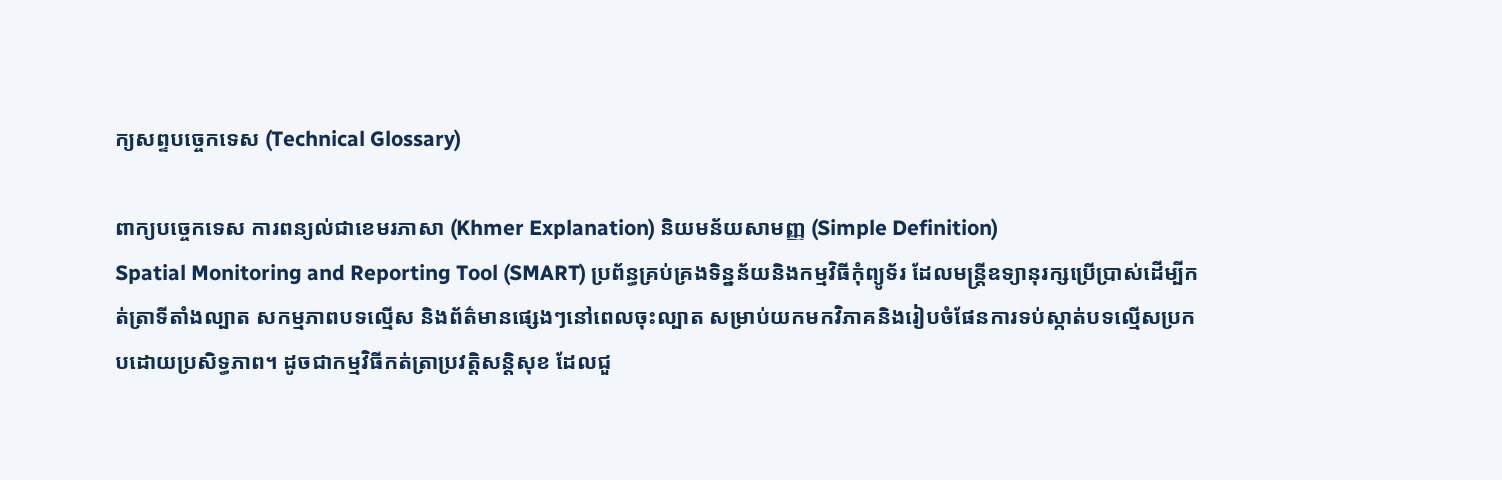ក្យសព្ទបច្ចេកទេស (Technical Glossary)

ពាក្យបច្ចេកទេស ការពន្យល់ជាខេមរភាសា (Khmer Explanation) និយមន័យសាមញ្ញ (Simple Definition)
Spatial Monitoring and Reporting Tool (SMART) ប្រព័ន្ធគ្រប់គ្រងទិន្នន័យនិងកម្មវិធីកុំព្យូទ័រ ដែលមន្ត្រីឧទ្យានុរក្សប្រើប្រាស់ដើម្បីកត់ត្រាទីតាំងល្បាត សកម្មភាពបទល្មើស និងព័ត៌មានផ្សេងៗនៅពេលចុះល្បាត សម្រាប់យកមកវិភាគនិងរៀបចំផែនការទប់ស្កាត់បទល្មើសប្រកបដោយប្រសិទ្ធភាព។ ដូចជាកម្មវិធីកត់ត្រាប្រវត្តិសន្តិសុខ ដែលជួ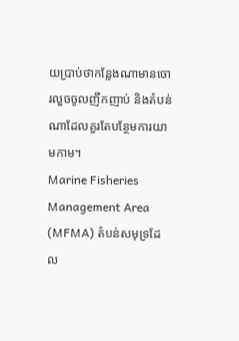យប្រាប់ថាកន្លែងណាមានចោរលួចចូលញឹកញាប់ និងតំបន់ណាដែលគួរតែបន្ថែមការយាមកាម។
Marine Fisheries Management Area (MFMA) តំបន់សមុទ្រដែល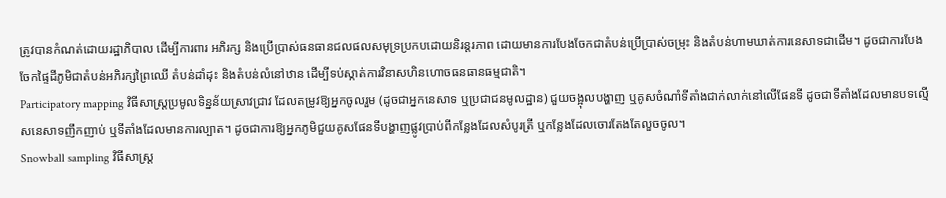ត្រូវបានកំណត់ដោយរដ្ឋាភិបាល ដើម្បីការពារ អភិរក្ស និងប្រើប្រាស់ធនធានជលផលសមុទ្រប្រកបដោយនិរន្តរភាព ដោយមានការបែងចែកជាតំបន់ប្រើប្រាស់ចម្រុះ និងតំបន់ហាមឃាត់ការនេសាទជាដើម។ ដូចជាការបែងចែកផ្ទៃដីភូមិជាតំបន់អភិរក្សព្រៃឈើ តំបន់ដាំដុះ និងតំបន់លំនៅឋាន ដើម្បីទប់ស្កាត់ការវិនាសហិនហោចធនធានធម្មជាតិ។
Participatory mapping វិធីសាស្ត្រប្រមូលទិន្នន័យស្រាវជ្រាវ ដែលតម្រូវឱ្យអ្នកចូលរួម (ដូចជាអ្នកនេសាទ ឬប្រជាជនមូលដ្ឋាន) ជួយចង្អុលបង្ហាញ ឬគូសចំណាំទីតាំងជាក់លាក់នៅលើផែនទី ដូចជាទីតាំងដែលមានបទល្មើសនេសាទញឹកញាប់ ឬទីតាំងដែលមានការល្បាត។ ដូចជាការឱ្យអ្នកភូមិជួយគូសផែនទីបង្ហាញផ្លូវប្រាប់ពីកន្លែងដែលសំបូរត្រី ឬកន្លែងដែលចោរតែងតែលួចចូល។
Snowball sampling វិធីសាស្ត្រ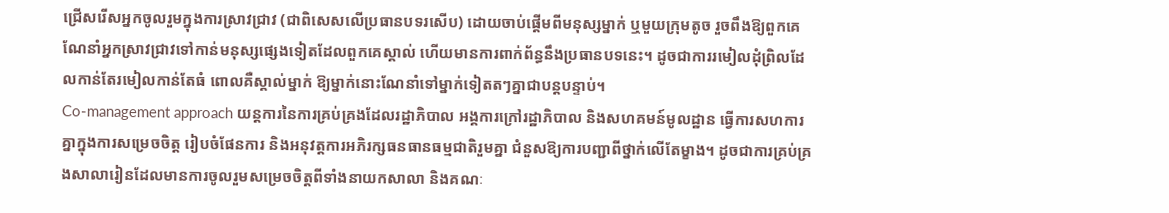ជ្រើសរើសអ្នកចូលរួមក្នុងការស្រាវជ្រាវ (ជាពិសេសលើប្រធានបទរសើប) ដោយចាប់ផ្តើមពីមនុស្សម្នាក់ ឬមួយក្រុមតូច រួចពឹងឱ្យពួកគេណែនាំអ្នកស្រាវជ្រាវទៅកាន់មនុស្សផ្សេងទៀតដែលពួកគេស្គាល់ ហើយមានការពាក់ព័ន្ធនឹងប្រធានបទនេះ។ ដូចជាការរមៀលដុំព្រិលដែលកាន់តែរមៀលកាន់តែធំ ពោលគឺស្គាល់ម្នាក់ ឱ្យម្នាក់នោះណែនាំទៅម្នាក់ទៀតតៗគ្នាជាបន្តបន្ទាប់។
Co-management approach យន្តការនៃការគ្រប់គ្រងដែលរដ្ឋាភិបាល អង្គការក្រៅរដ្ឋាភិបាល និងសហគមន៍មូលដ្ឋាន ធ្វើការសហការគ្នាក្នុងការសម្រេចចិត្ត រៀបចំផែនការ និងអនុវត្តការអភិរក្សធនធានធម្មជាតិរួមគ្នា ជំនួសឱ្យការបញ្ជាពីថ្នាក់លើតែម្ខាង។ ដូចជាការគ្រប់គ្រងសាលារៀនដែលមានការចូលរួមសម្រេចចិត្តពីទាំងនាយកសាលា និងគណៈ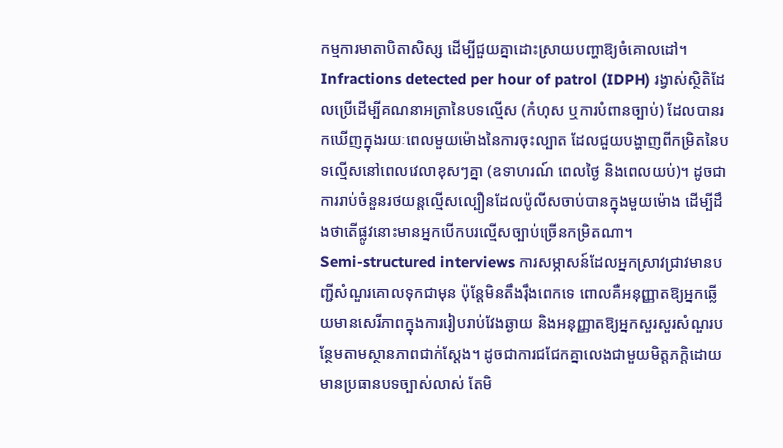កម្មការមាតាបិតាសិស្ស ដើម្បីជួយគ្នាដោះស្រាយបញ្ហាឱ្យចំគោលដៅ។
Infractions detected per hour of patrol (IDPH) រង្វាស់ស្ថិតិដែលប្រើដើម្បីគណនាអត្រានៃបទល្មើស (កំហុស ឬការបំពានច្បាប់) ដែលបានរកឃើញក្នុងរយៈពេលមួយម៉ោងនៃការចុះល្បាត ដែលជួយបង្ហាញពីកម្រិតនៃបទល្មើសនៅពេលវេលាខុសៗគ្នា (ឧទាហរណ៍ ពេលថ្ងៃ និងពេលយប់)។ ដូចជាការរាប់ចំនួនរថយន្តល្មើសល្បឿនដែលប៉ូលីសចាប់បានក្នុងមួយម៉ោង ដើម្បីដឹងថាតើផ្លូវនោះមានអ្នកបើកបរល្មើសច្បាប់ច្រើនកម្រិតណា។
Semi-structured interviews ការសម្ភាសន៍ដែលអ្នកស្រាវជ្រាវមានបញ្ជីសំណួរគោលទុកជាមុន ប៉ុន្តែមិនតឹងរ៉ឹងពេកទេ ពោលគឺអនុញ្ញាតឱ្យអ្នកឆ្លើយមានសេរីភាពក្នុងការរៀបរាប់វែងឆ្ងាយ និងអនុញ្ញាតឱ្យអ្នកសួរសួរសំណួរបន្ថែមតាមស្ថានភាពជាក់ស្តែង។ ដូចជាការជជែកគ្នាលេងជាមួយមិត្តភក្តិដោយមានប្រធានបទច្បាស់លាស់ តែមិ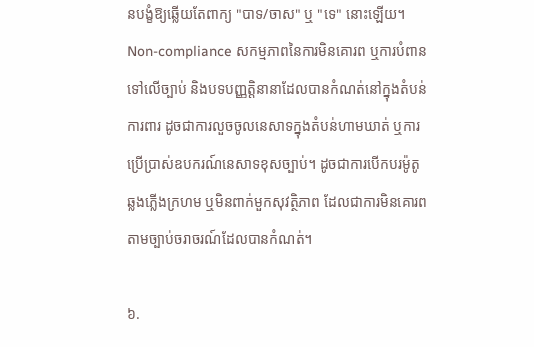នបង្ខំឱ្យឆ្លើយតែពាក្យ "បាទ/ចាស" ឬ "ទេ" នោះឡើយ។
Non-compliance សកម្មភាពនៃការមិនគោរព ឬការបំពានទៅលើច្បាប់ និងបទបញ្ញត្តិនានាដែលបានកំណត់នៅក្នុងតំបន់ការពារ ដូចជាការលួចចូលនេសាទក្នុងតំបន់ហាមឃាត់ ឬការប្រើប្រាស់ឧបករណ៍នេសាទខុសច្បាប់។ ដូចជាការបើកបរម៉ូតូឆ្លងភ្លើងក្រហម ឬមិនពាក់មួកសុវត្ថិភាព ដែលជាការមិនគោរពតាមច្បាប់ចរាចរណ៍ដែលបានកំណត់។

៦.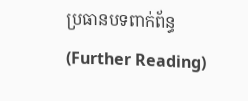ប្រធានបទពាក់ព័ន្ធ (Further Reading)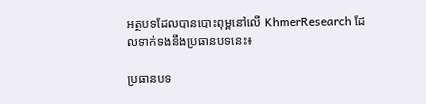អត្ថបទដែលបានបោះពុម្ពនៅលើ KhmerResearch ដែលទាក់ទងនឹងប្រធានបទនេះ៖

ប្រធានបទ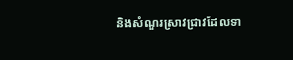និងសំណួរស្រាវជ្រាវដែលទា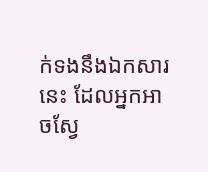ក់ទងនឹងឯកសារនេះ ដែលអ្នកអាចស្វែ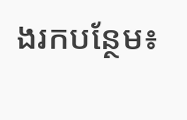ងរកបន្ថែម៖